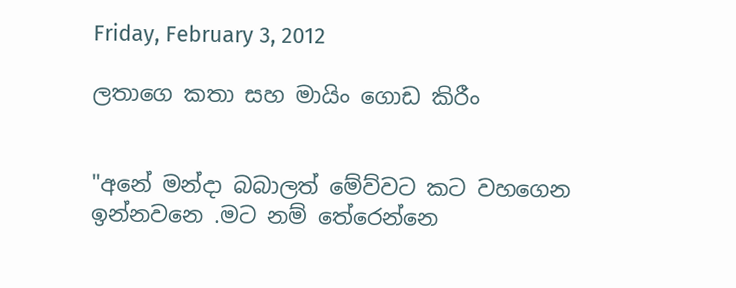Friday, February 3, 2012

ලතාගෙ කතා සහ මායිං ගොඩ කිරීං


"අනේ මන්දා බබාලත් මේව්වට කට වහගෙන ඉන්නවනෙ .මට නම් තේරෙන්නෙ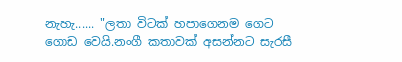නැහැ...... "ලතා විටක් හපාගෙනම ගෙට ගොඩ වෙයි.නංගී කතාවක් අසන්නට සැරසී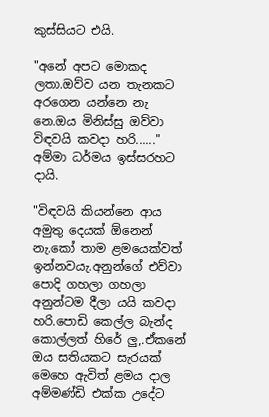කුස්සියට එයි.

"අනේ අපට මොකද ලතා.ඔව්ව යන තැනකට අරගෙන යන්නෙ නැ නෙ.ඔය මිනිස්සු ඔව්වා විඳවයි කවදා හරි......" අම්මා ධර්මය ඉස්සරහට දායි.

"විඳවයි කියන්නෙ ආය අමුතු දෙයක් ඕනෙන් නැ.කෝ තාම ළමයෙක්වත් ඉන්නවයැ.අනුන්ගේ එව්වා පොදි ගහලා ගහලා අනුන්ටම දීලා යයි කවදා හරි.පොඩි කෙල්ල බැන්ද කොල්ලත් හිරේ ලු,.ඒකනේ ඔය සතියකට සැරයක් මෙහෙ ඇවිත් ළමය දාල අම්මණ්ඩි එක්ක උදේට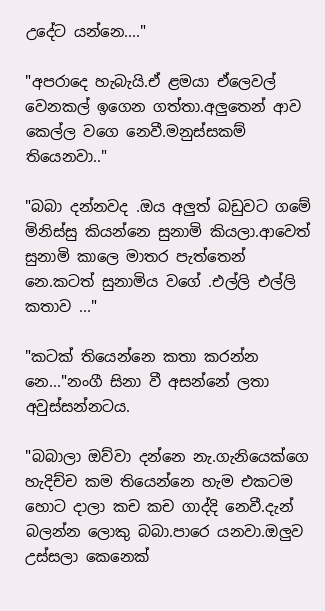උදේට යන්නෙ...."

"අපරාදෙ හැබැයි.ඒ ළමයා ඒලෙවල් වෙනකල් ඉගෙන ගත්තා.අලුතෙන් ආව කෙල්ල වගෙ නෙවී.මනුස්සකම් තියෙනවා.."

"බබා දන්නවද .ඔය අලුත් බඩුවට ගමේ මිනිස්සු කියන්නෙ සුනාමි කියලා.ආවෙත් සුනාමි කාලෙ මාතර පැත්තෙන් නෙ.කටත් සුනාමිය වගේ .එල්ලි එල්ලි කතාව ..."

"කටක් තියෙන්නෙ කතා කරන්න නෙ..."නංගී සිනා වී අසන්නේ ලතා අවුස්සන්නටය.

"බබාලා ඔව්වා දන්නෙ නැ.ගැනියෙක්ගෙ හැදිච්ච කම තියෙන්නෙ හැම එකටම හොට දාලා කච කච ගාද්දි නෙවී.දැන් බලන්න ලොකු බබා.පාරෙ යනවා.ඔලුව උස්සලා කෙනෙක්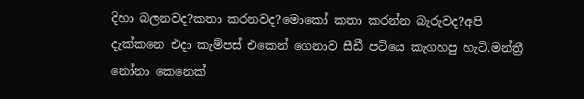දිහා බලනවද?කතා කරනවද?මොකෝ කතා කරන්න බැරුවද?අපි දැක්කනෙ එදා කැම්පස් එකෙන් ගෙනාව සීඩී පටියෙ කැගහපු හැටි.මන්ත්‍රී නෝනා කෙනෙක්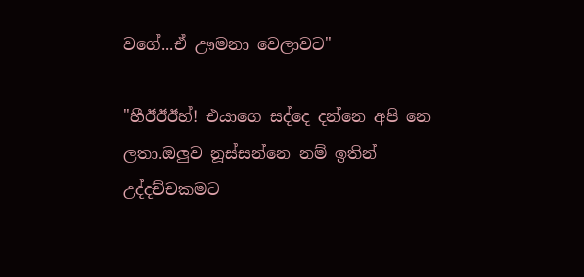වගේ...ඒ ඌමනා වෙලාවට"

"හීඊඊඊහ්! එයාගෙ සද්දෙ දන්නෙ අපි නෙ ලතා.ඔලුව නූස්සන්නෙ නම් ඉතින් උද්දච්චකමට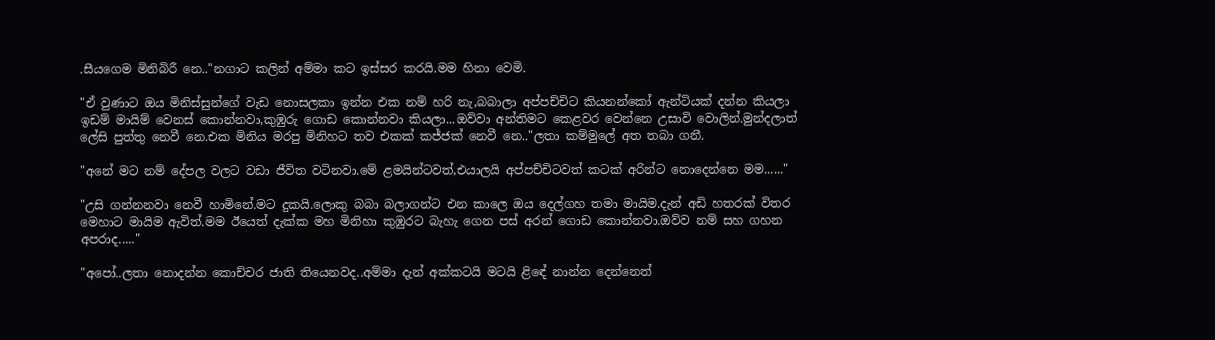.සීයගෙම මිනිබිරී නෙ.."නගාට කලින් අම්මා කට ඉස්සර කරයි.මම හිනා වෙමි.

"ඒ වුණාට ඔය මිනිස්සුන්ගේ වැඩ නොසලකා ඉන්න එක නම් හරි නැ,බබාලා අප්පච්චිට කියනන්කෝ ඇන්ටියක් දන්න කියලා ඉඩම් මායිම් වෙනස් කොන්නවා,කුඹුරු ගොඩ කොන්නවා කියලා...ඔව්වා අන්තිමට කෙළවර වෙන්නෙ උසාවි වොලින්.මුන්දලාත් ලේසි පුත්තු නෙවී නෙ.එක මිනිය මරපු මිනිහට තව එකක් කජ්ජක් නෙවී නෙ.."ලතා කම්මුලේ අත තබා ගනී.

"අනේ මට නම් දේපල වලට වඩා ජීවිත වටිනවා.මේ ළමයින්ටවත්,එයාලයි අප්පච්චිටවත් කටක් අරින්ට නොදෙන්නෙ මම......"

"උසි ගන්නනවා නෙවී හාමිනේ.මට දුකයි.ලොකු බබා බලාගන්ට එන කාලෙ ඔය දෙල්ගහ තමා මායිම.දැන් අඩි හතරක් විතර මෙහාට මායිම ඇවිත්.මම ඊයෙත් දැක්ක මහ මිනිහා කුඹුරට බැහැ ගෙන පස් අරන් ගොඩ කොන්නවා.ඔව්ව නම් සහ ගහන අපරාද....."

"අපෝ..ලතා නොදන්න කොච්චර ජාති තියෙනවද..අම්මා දැන් අක්කටයි මටයි ළිඳේ නාන්න දෙන්නෙත්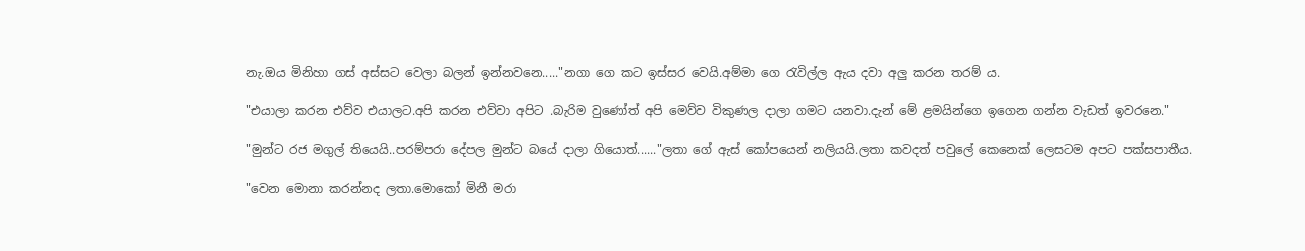නැ.ඔය මිනිහා ගස් අස්සට වෙලා බලන් ඉන්නවනෙ....."නගා ගෙ කට ඉස්සර වෙයි.අම්මා ගෙ රැවිල්ල ඇය දවා අලු කරන තරම් ය.

"එයාලා කරන එව්ව එයාලට.අපි කරන එව්වා අපිට .බැරිම වුණෝත් අපි මෙව්ව විකුණල දාලා ගමට යනවා.දැන් මේ ළමයින්ගෙ ඉගෙන ගන්න වැඩත් ඉවරනෙ."

"මුන්ට රජ මගුල් තියෙයි..පරම්පරා දේපල මුන්ට බයේ දාලා ගියොත්......"ලතා ගේ ඇස් කෝපයෙන් නලියයි.ලතා කවදත් පවුලේ කෙනෙක් ලෙසටම අපට පක්සපාතීය.

"වෙන මොනා කරන්නද ලතා.මොකෝ මිනී මරා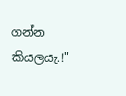ගන්න කියලයැ.!"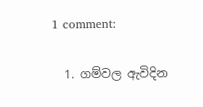1 comment:

  1. ගම්වල ඇවිදින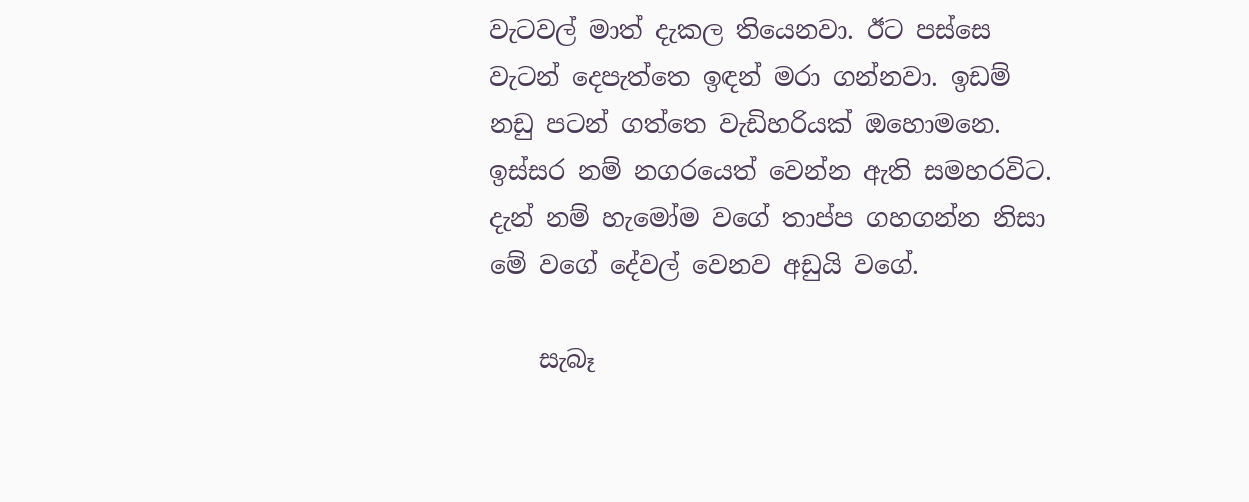වැටවල් මාත් දැකල තියෙනවා. ඊට පස්සෙ වැටන් දෙපැත්තෙ ඉඳන් මරා ගන්නවා. ඉඩම් නඩු පටන් ගත්තෙ වැඩිහරියක් ඔහොමනෙ. ඉස්සර නම් නගරයෙත් වෙන්න ඇති සමහරවිට. දැන් නම් හැමෝම වගේ තාප්ප ගහගන්න නිසා මේ වගේ දේවල් වෙනව අඩුයි වගේ.

    සැබෑ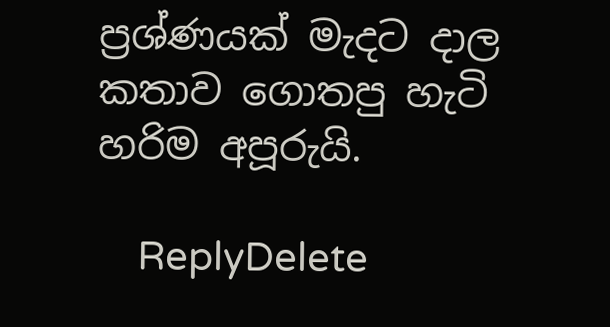ප්‍රශ්ණයක් මැදට දාල කතාව ගොතපු හැටි හරිම අපූරුයි.

    ReplyDelete